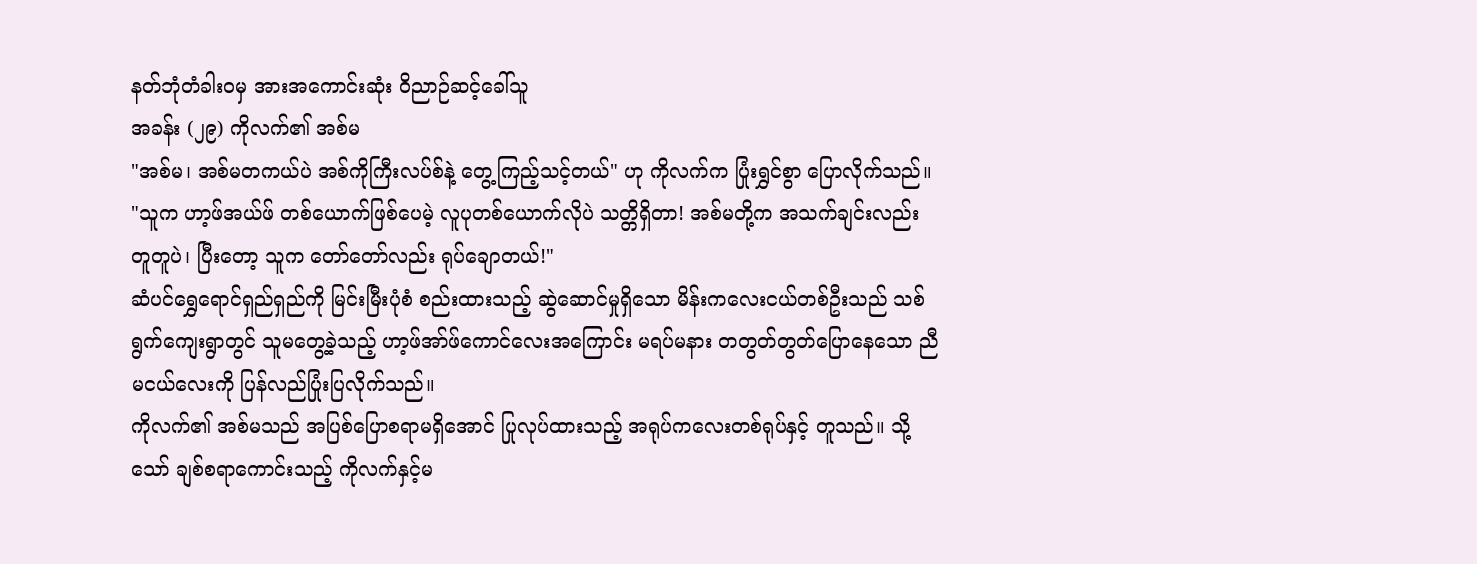နတ်ဘုံတံခါးဝမှ အားအကောင်းဆုံး ဝိညာဉ်ဆင့်ခေါ်သူ
အခန်း (၂၉) ကိုလက်၏ အစ်မ
"အစ်မ၊ အစ်မတကယ်ပဲ အစ်ကိုကြီးလပ်စ်နဲ့ တွေ့ကြည့်သင့်တယ်" ဟု ကိုလက်က ပြုံးရွှင်စွာ ပြောလိုက်သည်။ "သူက ဟာ့ဖ်အယ်ဖ် တစ်ယောက်ဖြစ်ပေမဲ့ လူပုတစ်ယောက်လိုပဲ သတ္တိရှိတာ! အစ်မတို့က အသက်ချင်းလည်း တူတူပဲ၊ ပြီးတော့ သူက တော်တော်လည်း ရုပ်ချောတယ်!"
ဆံပင်ရွှေရောင်ရှည်ရှည်ကို မြင်းမြီးပုံစံ စည်းထားသည့် ဆွဲဆောင်မှုရှိသော မိန်းကလေးငယ်တစ်ဦးသည် သစ်ရွက်ကျေးရွာတွင် သူမတွေ့ခဲ့သည့် ဟာ့ဖ်အာ်ဖ်ကောင်လေးအကြောင်း မရပ်မနား တတွတ်တွတ်ပြောနေသော ညီမငယ်လေးကို ပြန်လည်ပြုံးပြလိုက်သည်။
ကိုလက်၏ အစ်မသည် အပြစ်ပြောစရာမရှိအောင် ပြုလုပ်ထားသည့် အရုပ်ကလေးတစ်ရုပ်နှင့် တူသည်။ သို့သော် ချစ်စရာကောင်းသည့် ကိုလက်နှင့်မ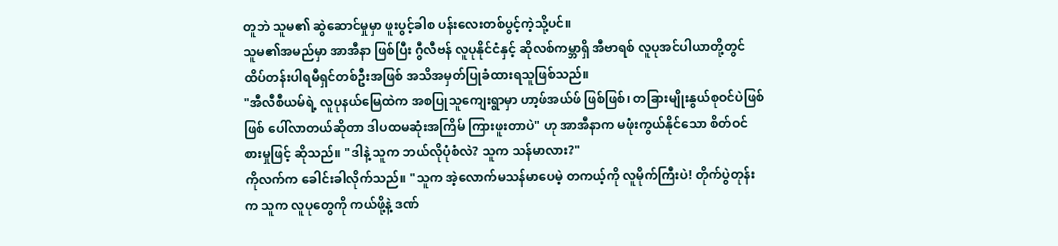တူဘဲ သူမ၏ ဆွဲဆောင်မှုမှာ ဖူးပွင့်ခါစ ပန်းလေးတစ်ပွင့်ကဲ့သို့ပင်။
သူမ၏အမည်မှာ အာအီနာ ဖြစ်ပြီး ဂွီလီဗန် လူပုနိုင်ငံနှင့် ဆိုလစ်ကမ္ဘာရှိ အီဗာရစ် လူပုအင်ပါယာတို့တွင် ထိပ်တန်းပါရမီရှင်တစ်ဦးအဖြစ် အသိအမှတ်ပြုခံထားရသူဖြစ်သည်။
"အီလီစီယမ်ရဲ့ လူပုနယ်မြေထဲက အစပြုသူကျေးရွာမှာ ဟာ့ဖ်အယ်ဖ် ဖြစ်ဖြစ်၊ တခြားမျိုးနွယ်စုဝင်ပဲဖြစ်ဖြစ် ပေါ်လာတယ်ဆိုတာ ဒါပထမဆုံးအကြိမ် ကြားဖူးတာပဲ" ဟု အာအီနာက မဖုံးကွယ်နိုင်သော စိတ်ဝင်စားမှုဖြင့် ဆိုသည်။ "ဒါနဲ့ သူက ဘယ်လိုပုံစံလဲ? သူက သန်မာလား?"
ကိုလက်က ခေါင်းခါလိုက်သည်။ "သူက အဲ့လောက်မသန်မာပေမဲ့ တကယ့်ကို လူမိုက်ကြီးပဲ! တိုက်ပွဲတုန်းက သူက လူပုတွေကို ကယ်ဖို့နဲ့ ဒဏ်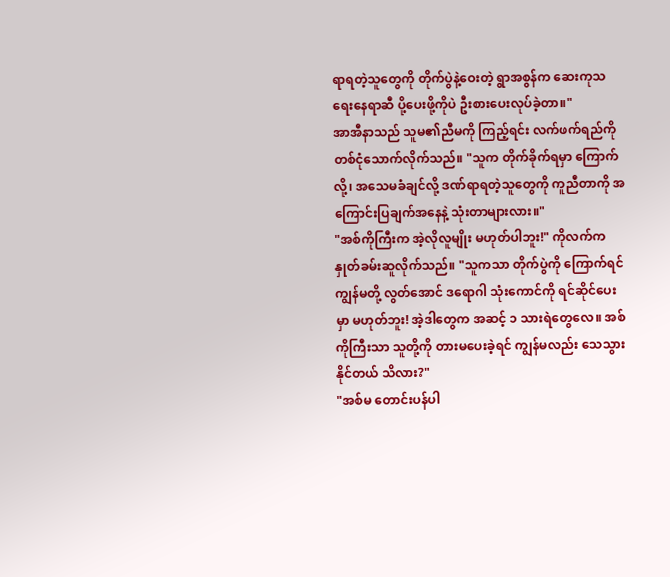ရာရတဲ့သူတွေကို တိုက်ပွဲနဲ့ဝေးတဲ့ ရွာအစွန်က ဆေးကုသရေးနေရာဆီ ပို့ပေးဖို့ကိုပဲ ဦးစားပေးလုပ်ခဲ့တာ။"
အာအီနာသည် သူမ၏ညီမကို ကြည့်ရင်း လက်ဖက်ရည်ကို တစ်ငုံသောက်လိုက်သည်။ "သူက တိုက်ခိုက်ရမှာ ကြောက်လို့၊ အသေမခံချင်လို့ ဒဏ်ရာရတဲ့သူတွေကို ကူညီတာကို အကြောင်းပြချက်အနေနဲ့ သုံးတာများလား။"
"အစ်ကိုကြီးက အဲ့လိုလူမျိုး မဟုတ်ပါဘူး!" ကိုလက်က နှုတ်ခမ်းဆူလိုက်သည်။ "သူကသာ တိုက်ပွဲကို ကြောက်ရင် ကျွန်မတို့ လွတ်အောင် ဒရောဂါ သုံးကောင်ကို ရင်ဆိုင်ပေးမှာ မဟုတ်ဘူး! အဲ့ဒါတွေက အဆင့် ၁ သားရဲတွေလေ။ အစ်ကိုကြီးသာ သူတို့ကို တားမပေးခဲ့ရင် ကျွန်မလည်း သေသွားနိုင်တယ် သိလား?"
"အစ်မ တောင်းပန်ပါ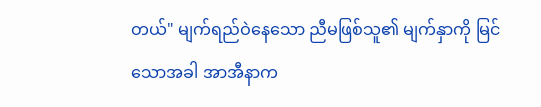တယ်" မျက်ရည်ဝဲနေသော ညီမဖြစ်သူ၏ မျက်နှာကို မြင်သောအခါ အာအီနာက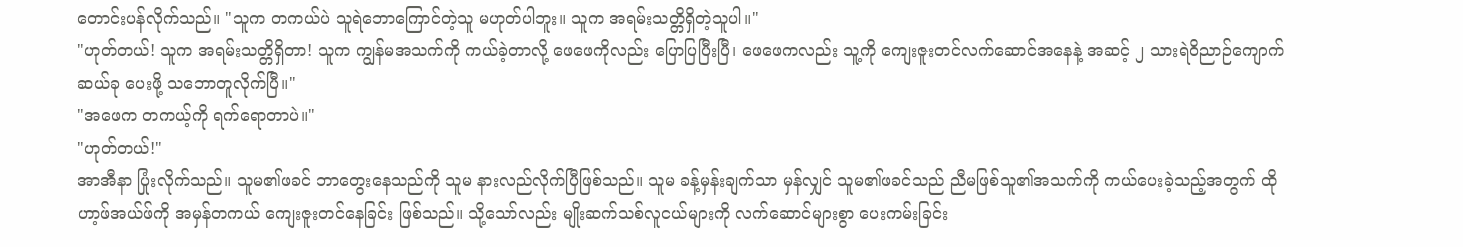တောင်းပန်လိုက်သည်။ "သူက တကယ်ပဲ သူရဲဘောကြောင်တဲ့သူ မဟုတ်ပါဘူး။ သူက အရမ်းသတ္တိရှိတဲ့သူပါ။"
"ဟုတ်တယ်! သူက အရမ်းသတ္တိရှိတာ! သူက ကျွန်မအသက်ကို ကယ်ခဲ့တာလို့ ဖေဖေကိုလည်း ပြောပြပြီးပြီ၊ ဖေဖေကလည်း သူ့ကို ကျေးဇူးတင်လက်ဆောင်အနေနဲ့ အဆင့် ၂ သားရဲဝိညာဉ်ကျောက် ဆယ်ခု ပေးဖို့ သဘောတူလိုက်ပြီ။"
"အဖေက တကယ့်ကို ရက်ရောတာပဲ။"
"ဟုတ်တယ်!"
အာအီနာ ပြုံးလိုက်သည်။ သူမ၏ဖခင် ဘာတွေးနေသည်ကို သူမ နားလည်လိုက်ပြီဖြစ်သည်။ သူမ ခန့်မှန်းချက်သာ မှန်လျှင် သူမ၏ဖခင်သည် ညီမဖြစ်သူ၏အသက်ကို ကယ်ပေးခဲ့သည့်အတွက် ထိုဟာ့ဖ်အယ်ဖ်ကို အမှန်တကယ် ကျေးဇူးတင်နေခြင်း ဖြစ်သည်။ သို့သော်လည်း မျိုးဆက်သစ်လူငယ်များကို လက်ဆောင်များစွာ ပေးကမ်းခြင်း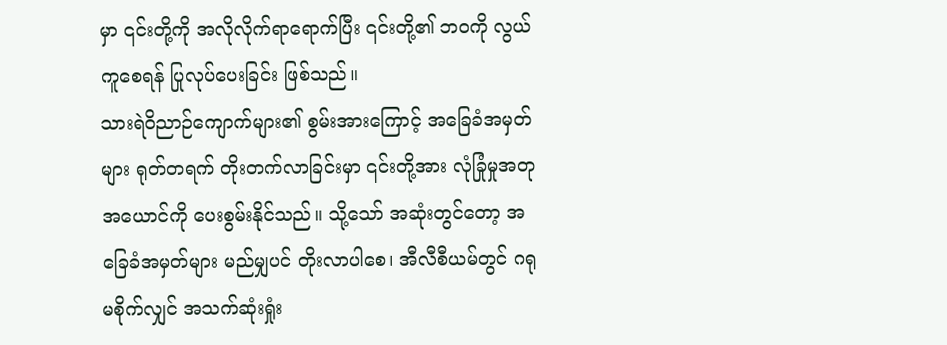မှာ ၎င်းတို့ကို အလိုလိုက်ရာရောက်ပြီး ၎င်းတို့၏ ဘဝကို လွယ်ကူစေရန် ပြုလုပ်ပေးခြင်း ဖြစ်သည်။
သားရဲဝိညာဉ်ကျောက်များ၏ စွမ်းအားကြောင့် အခြေခံအမှတ်များ ရုတ်တရက် တိုးတက်လာခြင်းမှာ ၎င်းတို့အား လုံခြုံမှုအတုအယောင်ကို ပေးစွမ်းနိုင်သည်။ သို့သော် အဆုံးတွင်တော့ အခြေခံအမှတ်များ မည်မျှပင် တိုးလာပါစေ၊ အီလီစီယမ်တွင် ဂရုမစိုက်လျှင် အသက်ဆုံးရှုံး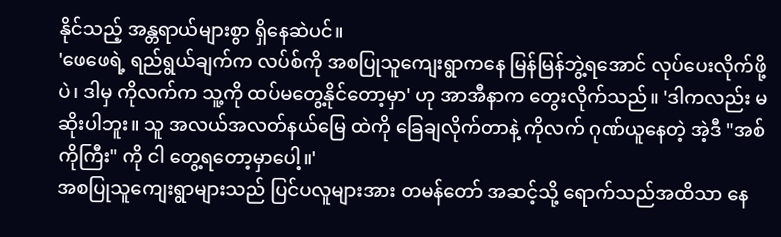နိုင်သည့် အန္တရာယ်များစွာ ရှိနေဆဲပင်။
'ဖေဖေရဲ့ ရည်ရွယ်ချက်က လပ်စ်ကို အစပြုသူကျေးရွာကနေ မြန်မြန်ဘွဲ့ရအောင် လုပ်ပေးလိုက်ဖို့ပဲ၊ ဒါမှ ကိုလက်က သူ့ကို ထပ်မတွေ့နိုင်တော့မှာ' ဟု အာအီနာက တွေးလိုက်သည်။ 'ဒါကလည်း မဆိုးပါဘူး။ သူ အလယ်အလတ်နယ်မြေ ထဲကို ခြေချလိုက်တာနဲ့ ကိုလက် ဂုဏ်ယူနေတဲ့ အဲ့ဒီ "အစ်ကိုကြီး" ကို ငါ တွေ့ရတော့မှာပေါ့။'
အစပြုသူကျေးရွာများသည် ပြင်ပလူများအား တမန်တော် အဆင့်သို့ ရောက်သည်အထိသာ နေ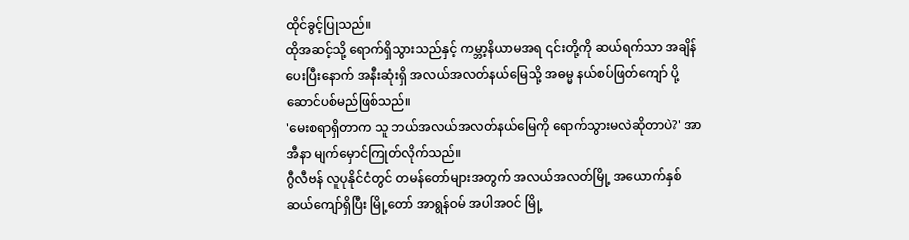ထိုင်ခွင့်ပြုသည်။
ထိုအဆင့်သို့ ရောက်ရှိသွားသည်နှင့် ကမ္ဘာ့နိယာမအရ ၎င်းတို့ကို ဆယ်ရက်သာ အချိန်ပေးပြီးနောက် အနီးဆုံးရှိ အလယ်အလတ်နယ်မြေသို့ အဓမ္မ နယ်စပ်ဖြတ်ကျော် ပို့ဆောင်ပစ်မည်ဖြစ်သည်။
'မေးစရာရှိတာက သူ ဘယ်အလယ်အလတ်နယ်မြေကို ရောက်သွားမလဲဆိုတာပဲ?' အာအီနာ မျက်မှောင်ကြုတ်လိုက်သည်။
ဂွီလီဗန် လူပုနိုင်ငံတွင် တမန်တော်များအတွက် အလယ်အလတ်မြို့ အယောက်နှစ်ဆယ်ကျော်ရှိပြီး မြို့တော် အာရွန်ဝမ် အပါအဝင် မြို့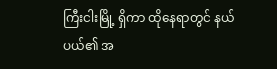ကြီးငါးမြို့ ရှိကာ ထိုနေရာတွင် နယ်ပယ်၏ အ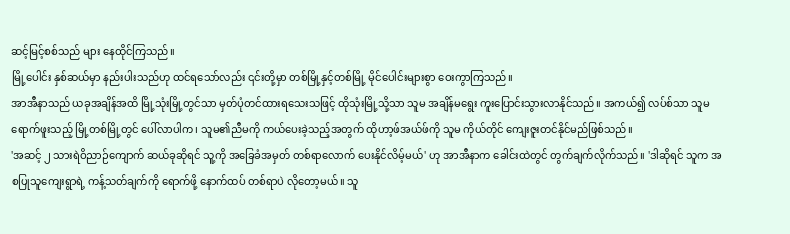ဆင့်မြင့်စစ်သည် များ နေထိုင်ကြသည်။
မြို့ပေါင်း နှစ်ဆယ်မှာ နည်းပါးသည်ဟု ထင်ရသော်လည်း ၎င်းတို့မှာ တစ်မြို့နှင့်တစ်မြို့ မိုင်ပေါင်းများစွာ ဝေးကွာကြသည်။
အာအီနာသည် ယခုအချိန်အထိ မြို့သုံးမြို့တွင်သာ မှတ်ပုံတင်ထားရသေးသဖြင့် ထိုသုံးမြို့သို့သာ သူမ အချိန်မရွေး ကူးပြောင်းသွားလာနိုင်သည်။ အကယ်၍ လပ်စ်သာ သူမ ရောက်ဖူးသည့် မြို့တစ်မြို့တွင် ပေါ်လာပါက၊ သူမ၏ညီမကို ကယ်ပေးခဲ့သည့်အတွက် ထိုဟာ့ဖ်အယ်ဖ်ကို သူမ ကိုယ်တိုင် ကျေးဇူးတင်နိုင်မည်ဖြစ်သည်။
'အဆင့် ၂ သားရဲဝိညာဉ်ကျောက် ဆယ်ခုဆိုရင် သူ့ကို အခြေခံအမှတ် တစ်ရာလောက် ပေးနိုင်လိမ့်မယ်' ဟု အာအီနာက ခေါင်းထဲတွင် တွက်ချက်လိုက်သည်။ 'ဒါဆိုရင် သူက အစပြုသူကျေးရွာရဲ့ ကန့်သတ်ချက်ကို ရောက်ဖို့ နောက်ထပ် တစ်ရာပဲ လိုတော့မယ်။ သူ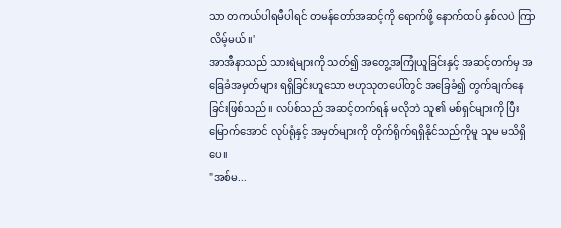သာ တကယ်ပါရမီပါရင် တမန်တော်အဆင့်ကို ရောက်ဖို့ နောက်ထပ် နှစ်လပဲ ကြာလိမ့်မယ်။'
အာအီနာသည် သားရဲများကို သတ်၍ အတွေ့အကြုံယူခြင်းနှင့် အဆင့်တက်မှ အခြေခံအမှတ်များ ရရှိခြင်းဟူသော ဗဟုသုတပေါ်တွင် အခြေခံ၍ တွက်ချက်နေခြင်းဖြစ်သည်။ လပ်စ်သည် အဆင့်တက်ရန် မလိုဘဲ သူ၏ မစ်ရှင်များကို ပြီးမြောက်အောင် လုပ်ရုံနှင့် အမှတ်များကို တိုက်ရိုက်ရရှိနိုင်သည်ကိုမူ သူမ မသိရှိပေ။
"အစ်မ...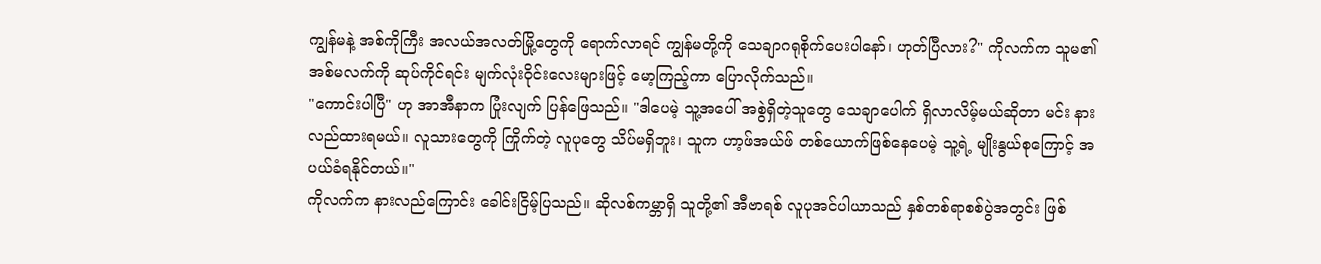ကျွန်မနဲ့ အစ်ကိုကြီး အလယ်အလတ်မြို့တွေကို ရောက်လာရင် ကျွန်မတို့ကို သေချာဂရုစိုက်ပေးပါနော်၊ ဟုတ်ပြီလား?" ကိုလက်က သူမ၏အစ်မလက်ကို ဆုပ်ကိုင်ရင်း မျက်လုံးဝိုင်းလေးများဖြင့် မော့ကြည့်ကာ ပြောလိုက်သည်။
"ကောင်းပါပြီ" ဟု အာအီနာက ပြုံးလျက် ပြန်ဖြေသည်။ "ဒါပေမဲ့ သူ့အပေါ် အစွဲရှိတဲ့သူတွေ သေချာပေါက် ရှိလာလိမ့်မယ်ဆိုတာ မင်း နားလည်ထားရမယ်။ လူသားတွေကို ကြိုက်တဲ့ လူပုတွေ သိပ်မရှိဘူး၊ သူက ဟာ့ဖ်အယ်ဖ် တစ်ယောက်ဖြစ်နေပေမဲ့ သူ့ရဲ့ မျိုးနွယ်စုကြောင့် အပယ်ခံရနိုင်တယ်။"
ကိုလက်က နားလည်ကြောင်း ခေါင်းငြိမ့်ပြသည်။ ဆိုလစ်ကမ္ဘာရှိ သူတို့၏ အီဗာရစ် လူပုအင်ပါယာသည် နှစ်တစ်ရာစစ်ပွဲအတွင်း ဖြစ်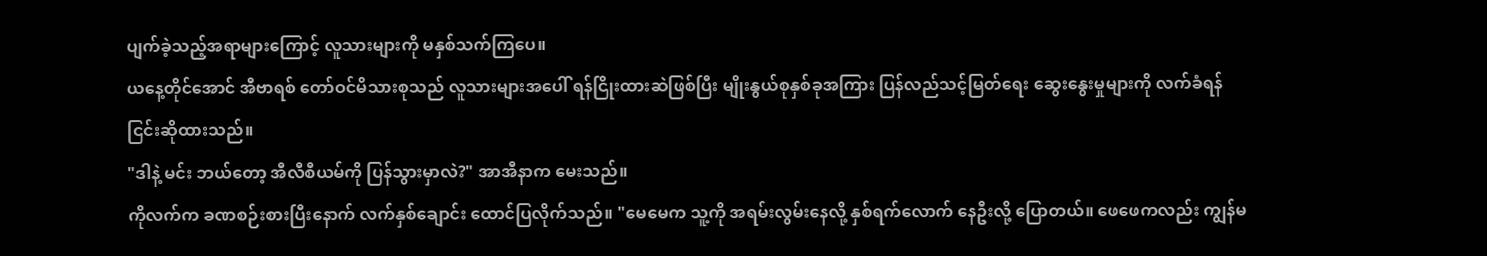ပျက်ခဲ့သည့်အရာများကြောင့် လူသားများကို မနှစ်သက်ကြပေ။
ယနေ့တိုင်အောင် အီဗာရစ် တော်ဝင်မိသားစုသည် လူသားများအပေါ် ရန်ငြိုးထားဆဲဖြစ်ပြီး မျိုးနွယ်စုနှစ်ခုအကြား ပြန်လည်သင့်မြတ်ရေး ဆွေးနွေးမှုများကို လက်ခံရန် ငြင်းဆိုထားသည်။
"ဒါနဲ့ မင်း ဘယ်တော့ အီလီစီယမ်ကို ပြန်သွားမှာလဲ?" အာအီနာက မေးသည်။
ကိုလက်က ခဏစဉ်းစားပြီးနောက် လက်နှစ်ချောင်း ထောင်ပြလိုက်သည်။ "မေမေက သူ့ကို အရမ်းလွမ်းနေလို့ နှစ်ရက်လောက် နေဦးလို့ ပြောတယ်။ ဖေဖေကလည်း ကျွန်မ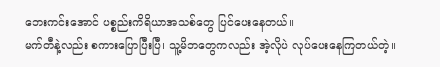ဘေးကင်းအောင် ပစ္စည်းကိရိယာအသစ်တွေ ပြင်ပေးနေတယ်။
မက်တီနဲ့လည်း စကားပြောပြီးပြီ၊ သူ့မိဘတွေကလည်း အဲ့လိုပဲ လုပ်ပေးနေကြတယ်တဲ့။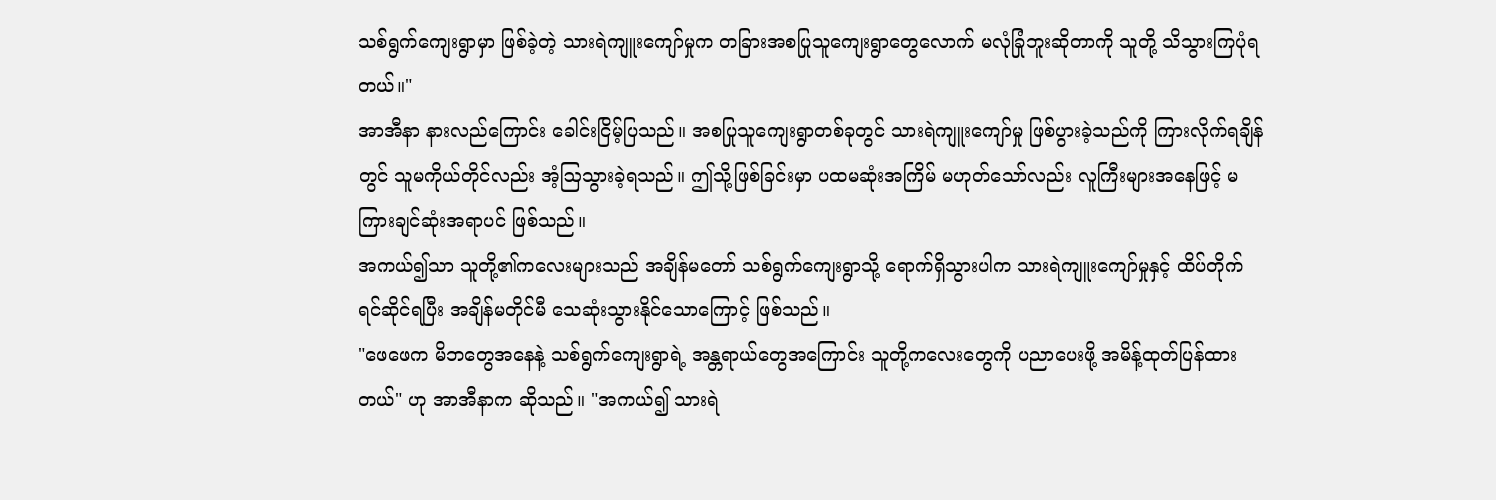သစ်ရွက်ကျေးရွာမှာ ဖြစ်ခဲ့တဲ့ သားရဲကျူးကျော်မှုက တခြားအစပြုသူကျေးရွာတွေလောက် မလုံခြုံဘူးဆိုတာကို သူတို့ သိသွားကြပုံရတယ်။"
အာအီနာ နားလည်ကြောင်း ခေါင်းငြိမ့်ပြသည်။ အစပြုသူကျေးရွာတစ်ခုတွင် သားရဲကျူးကျော်မှု ဖြစ်ပွားခဲ့သည်ကို ကြားလိုက်ရချိန်တွင် သူမကိုယ်တိုင်လည်း အံ့ဩသွားခဲ့ရသည်။ ဤသို့ဖြစ်ခြင်းမှာ ပထမဆုံးအကြိမ် မဟုတ်သော်လည်း လူကြီးများအနေဖြင့် မကြားချင်ဆုံးအရာပင် ဖြစ်သည်။
အကယ်၍သာ သူတို့၏ကလေးများသည် အချိန်မတော် သစ်ရွက်ကျေးရွာသို့ ရောက်ရှိသွားပါက သားရဲကျူးကျော်မှုနှင့် ထိပ်တိုက်ရင်ဆိုင်ရပြီး အချိန်မတိုင်မီ သေဆုံးသွားနိုင်သောကြောင့် ဖြစ်သည်။
"ဖေဖေက မိဘတွေအနေနဲ့ သစ်ရွက်ကျေးရွာရဲ့ အန္တရာယ်တွေအကြောင်း သူတို့ကလေးတွေကို ပညာပေးဖို့ အမိန့်ထုတ်ပြန်ထားတယ်" ဟု အာအီနာက ဆိုသည်။ "အကယ်၍ သားရဲ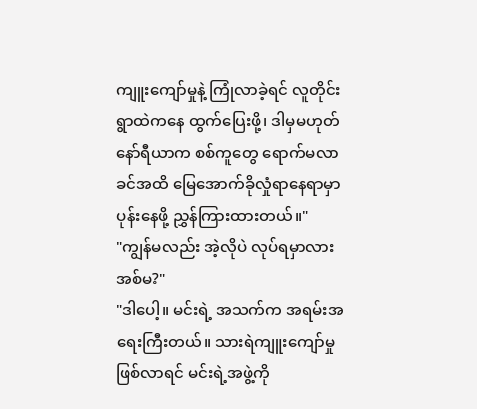ကျူးကျော်မှုနဲ့ ကြုံလာခဲ့ရင် လူတိုင်း ရွာထဲကနေ ထွက်ပြေးဖို့၊ ဒါမှမဟုတ် နော်ရီယာက စစ်ကူတွေ ရောက်မလာခင်အထိ မြေအောက်ခိုလှုံရာနေရာမှာ ပုန်းနေဖို့ ညွှန်ကြားထားတယ်။"
"ကျွန်မလည်း အဲ့လိုပဲ လုပ်ရမှာလား အစ်မ?"
"ဒါပေါ့။ မင်းရဲ့ အသက်က အရမ်းအရေးကြီးတယ်။ သားရဲကျူးကျော်မှု ဖြစ်လာရင် မင်းရဲ့အဖွဲ့ကို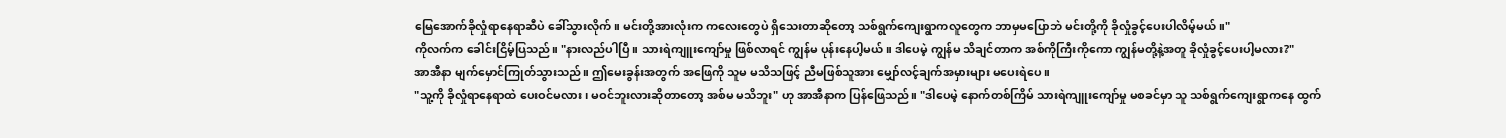မြေအောက်ခိုလှုံရာနေရာဆီပဲ ခေါ်သွားလိုက်။ မင်းတို့အားလုံးက ကလေးတွေပဲ ရှိသေးတာဆိုတော့ သစ်ရွက်ကျေးရွာကလူတွေက ဘာမှမပြောဘဲ မင်းတို့ကို ခိုလှုံခွင့်ပေးပါလိမ့်မယ်။"
ကိုလက်က ခေါင်းငြိမ့်ပြသည်။ "နားလည်ပါပြီ။ သားရဲကျူးကျော်မှု ဖြစ်လာရင် ကျွန်မ ပုန်းနေပါ့မယ်။ ဒါပေမဲ့ ကျွန်မ သိချင်တာက အစ်ကိုကြီးကိုကော ကျွန်မတို့နဲ့အတူ ခိုလှုံခွင့်ပေးပါ့မလား?"
အာအီနာ မျက်မှောင်ကြုတ်သွားသည်။ ဤမေးခွန်းအတွက် အဖြေကို သူမ မသိသဖြင့် ညီမဖြစ်သူအား မျှော်လင့်ချက်အမှားများ မပေးရဲပေ။
"သူ့ကို ခိုလှုံရာနေရာထဲ ပေးဝင်မလား၊ မဝင်ဘူးလားဆိုတာတော့ အစ်မ မသိဘူး" ဟု အာအီနာက ပြန်ဖြေသည်။ "ဒါပေမဲ့ နောက်တစ်ကြိမ် သားရဲကျူးကျော်မှု မစခင်မှာ သူ သစ်ရွက်ကျေးရွာကနေ ထွက်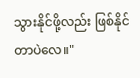သွားနိုင်ဖို့လည်း ဖြစ်နိုင်တာပဲလေ။"